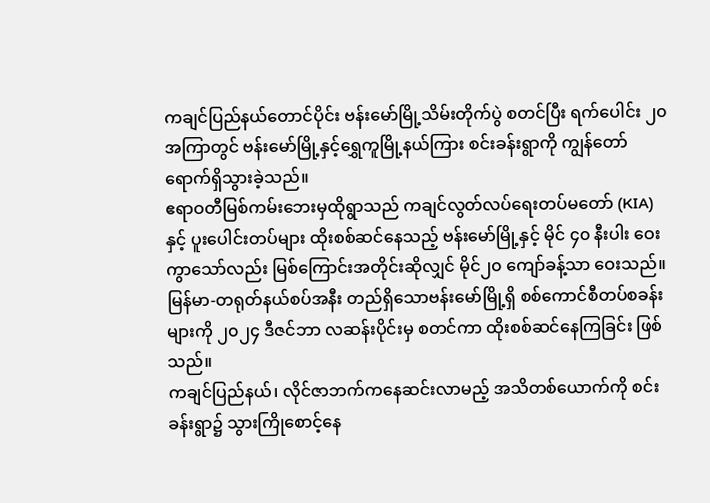ကချင်ပြည်နယ်တောင်ပိုင်း ဗန်းမော်မြို့သိမ်းတိုက်ပွဲ စတင်ပြီး ရက်ပေါင်း ၂၀ အကြာတွင် ဗန်းမော်မြို့နှင့်ရွှေကူမြို့နယ်ကြား စင်းခန်းရွာကို ကျွန်တော် ရောက်ရှိသွားခဲ့သည်။
ဧရာဝတီမြစ်ကမ်းဘေးမှထိုရွာသည် ကချင်လွတ်လပ်ရေးတပ်မတော် (KIA) နှင့် ပူးပေါင်းတပ်များ ထိုးစစ်ဆင်နေသည့် ဗန်းမော်မြို့နှင့် မိုင် ၄၀ နီးပါး ဝေးကွာသော်လည်း မြစ်ကြောင်းအတိုင်းဆိုလျှင် မိုင်၂၀ ကျော်ခန့်သာ ဝေးသည်။
မြန်မာ-တရုတ်နယ်စပ်အနီး တည်ရှိသောဗန်းမော်မြို့ရှိ စစ်ကောင်စီတပ်စခန်းများကို ၂၀၂၄ ဒီဇင်ဘာ လဆန်းပိုင်းမှ စတင်ကာ ထိုးစစ်ဆင်နေကြခြင်း ဖြစ်သည်။
ကချင်ပြည်နယ်၊ လိုင်ဇာဘက်ကနေဆင်းလာမည့် အသိတစ်ယောက်ကို စင်းခန်းရွာ၌ သွားကြိုစောင့်နေ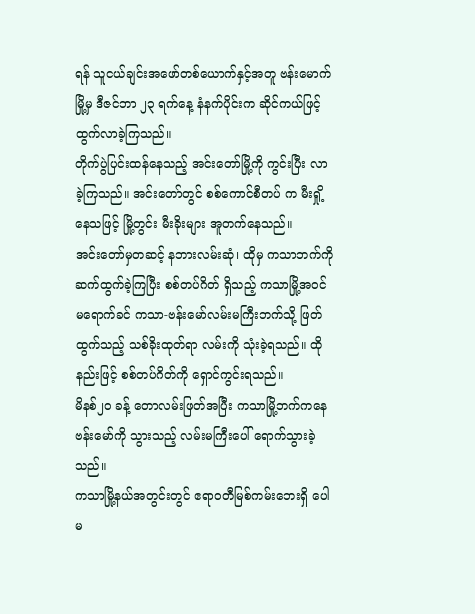ရန် သူငယ်ချင်းအဖော်တစ်ယောက်နှင့်အတူ ဗန်းမောက်မြို့မှ ဒီဇင်ဘာ ၂၃ ရက်နေ့ နံနက်ပိုင်းက ဆိုင်ကယ်ဖြင့် ထွက်လာခဲ့ကြသည်။
တိုက်ပွဲပြင်းထန်နေသည့် အင်းတော်မြို့ကို ကွင်းပြီး လာခဲ့ကြသည်။ အင်းတော်တွင် စစ်ကောင်စီတပ် က မီးရှို့နေသဖြင့် မြို့တွင်း မီးခိုးများ အူတက်နေသည်။
အင်းတော်မှတဆင့် နဘားလမ်းဆုံ၊ ထိုမှ ကသာဘက်ကို ဆက်ထွက်ခဲ့ကြပြီး စစ်တပ်ဂိတ် ရှိသည့် ကသာမြို့အဝင်မရောက်ခင် ကသာ-ဗန်းမော်လမ်းမကြီးဘက်သို့ ဖြတ်ထွက်သည့် သစ်ခိုးထုတ်ရာ လမ်းကို သုံးခဲ့ရသည်။ ထိုနည်းဖြင့် စစ်တပ်ဂိတ်ကို ရှောင်ကွင်းရသည်။
မိနစ်၂၀ ခန့် တောလမ်းဖြတ်အပြီး ကသာမြို့ဘက်ကနေ ဗန်းမော်ကို သွားသည့် လမ်းမကြီးပေါ် ရောက်သွားခဲ့သည်။
ကသာမြို့နယ်အတွင်းတွင် ဧရာဝတီမြစ်ကမ်းဘေးရှိ ပေါမ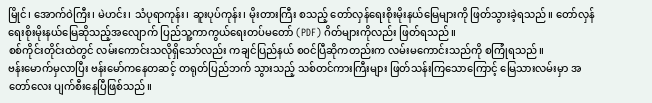မြိုင်၊ အောက်ဝဲကြီး၊ မဲဟင်း၊ သံပုရာကုန်း၊ ဆူးပုပ်ကုန်း၊ မိုးတားကြီး စသည့် တော်လှန်ရေးစိုးမိုးနယ်မြေများကို ဖြတ်သွားခဲ့ရသည်။ တော်လှန်ရေးစိုးမိုးနယ်မြေဆိုသည့်အလျောက် ပြည်သူ့ကာကွယ်ရေးတပ်မတော် (PDF) ဂိတ်များကိုလည်း ဖြတ်ရသည်။
စစ်ကိုင်းတိုင်းထဲတွင် လမ်းကောင်းသလိုရှိသော်လည်း ကချင်ပြည်နယ် စဝင်ပြီဆိုကတည်းက လမ်းမကောင်းသည်ကို စကြုံရသည်။
ဗန်းမောက်မှလာပြီး ဗန်းမော်ကနေတဆင့် တရုတ်ပြည်ဘက် သွားသည့် သစ်တင်ကားကြီးများ ဖြတ်သန်းကြသောကြောင့် မြေသားလမ်းမှာ အတော်လေး ပျက်စီးနေပြီဖြစ်သည်။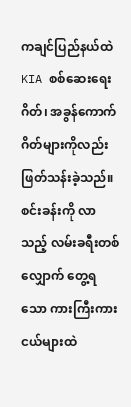ကချင်ပြည်နယ်ထဲ KIA စစ်ဆေးရေးဂိတ်၊ အခွန်ကောက်ဂိတ်များကိုလည်း ဖြတ်သန်းခဲ့သည်။
စင်းခန်းကို လာသည့် လမ်းခရီးတစ်လျှောက် တွေ့ရသော ကားကြီးကားငယ်များထဲ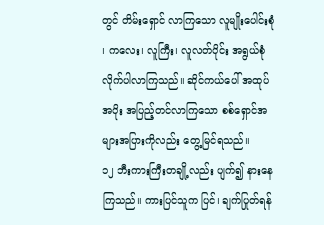တွင် တိမ်းရှောင် လာကြသော လူမျိုးပေါင်းစုံ ၊ ကလေး၊ လူကြီး၊ လူလတ်ပိုင်း အရွယ်စုံ လိုက်ပါလာကြသည်။ ဆိုင်ကယ်ပေါ် အထုပ်အပိုး အပြည့်တင်လာကြသော စစ်ရှောင်အများအပြားကိုလည်း တွေ့မြင်ရသည်။
၁၂ ဘီးကားကြီးတချို့လည်း ပျက်၍ နားနေကြသည်။ ကားပြင်သူက ပြင်၊ ချက်ပြုတ်ရန်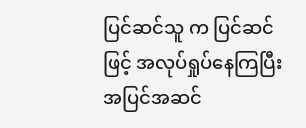ပြင်ဆင်သူ က ပြင်ဆင်ဖြင့် အလုပ်ရှုပ်နေကြပြီး အပြင်အဆင်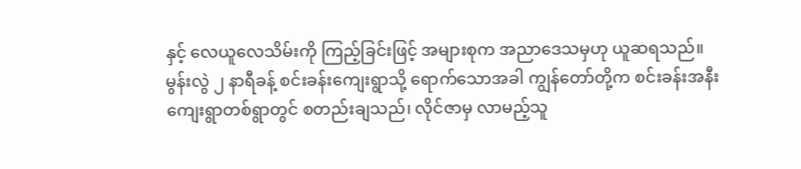နှင့် လေယူလေသိမ်းကို ကြည့်ခြင်းဖြင့် အများစုက အညာဒေသမှဟု ယူဆရသည်။
မွန်းလွဲ ၂ နာရီခန့် စင်းခန်းကျေးရွာသို့ ရောက်သောအခါ ကျွန်တော်တို့က စင်းခန်းအနီး ကျေးရွာတစ်ရွာတွင် စတည်းချသည်၊ လိုင်ဇာမှ လာမည့်သူ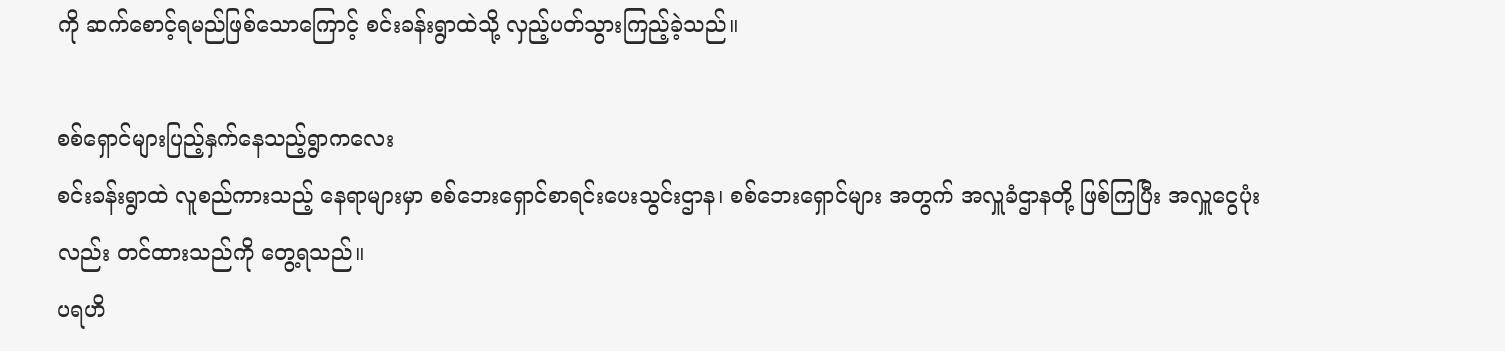ကို ဆက်စောင့်ရမည်ဖြစ်သောကြောင့် စင်းခန်းရွာထဲသို့ လှည့်ပတ်သွားကြည့်ခဲ့သည်။

စစ်ရှောင်များပြည့်နှက်နေသည့်ရွာကလေး
စင်းခန်းရွာထဲ လူစည်ကားသည့် နေရာများမှာ စစ်ဘေးရှောင်စာရင်းပေးသွင်းဌာန၊ စစ်ဘေးရှောင်များ အတွက် အလှူခံဌာနတို့ ဖြစ်ကြပြီး အလှူငွေပုံးလည်း တင်ထားသည်ကို တွေ့ရသည်။
ပရဟိ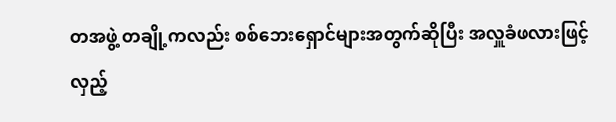တအဖွဲ့ တချို့ကလည်း စစ်ဘေးရှောင်များအတွက်ဆိုပြီး အလှူခံဖလားဖြင့် လှည့်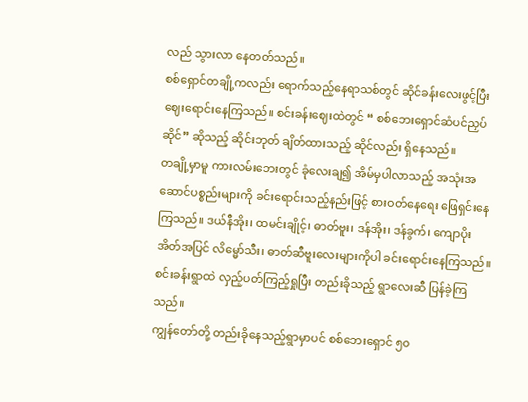လည် သွားလာ နေတတ်သည်။
စစ်ရှောင်တချို့ကလည်း ရောက်သည့်နေရာသစ်တွင် ဆိုင်ခန်းလေးဖွင့်ပြီး ဈေးရောင်းနေကြသည်။ စင်းခန်းဈေးထဲတွင် “ စစ်ဘေးရှောင်ဆံပင်ညှပ်ဆိုင်” ဆိုသည့် ဆိုင်းဘုတ် ချိတ်ထားသည့် ဆိုင်လည်း ရှိနေသည်။
တချို့မှာမူ ကားလမ်းဘေးတွင် ခုံလေးချ၍ အိမ်မှပါလာသည့် အသုံးအဆောင်ပစ္စည်းများကို ခင်းရောင်းသည့်နည်းဖြင့် စားဝတ်နေရေး ဖြေရှင်းနေကြသည်။ ဒယ်နီအိုး၊ ထမင်းချိုင့်၊ ဓာတ်ဗူး၊ ဒန်အိုး၊ ဒန်ခွက်၊ ကျောပိုးအိတ်အပြင် လိမ္မော်သီး၊ ဓာတ်ဆီဗူးလေးများကိုပါ ခင်းရောင်းနေကြသည်။
စင်းခန်းရွာထဲ လှည့်ပတ်ကြည့်ရှုပြီး တည်းခိုသည့် ရွာလေးဆီ ပြန်ခဲ့ကြသည်။
ကျွန်တော်တို့ တည်းခိုနေသည့်ရွာမှာပင် စစ်ဘေးရှောင် ၅၀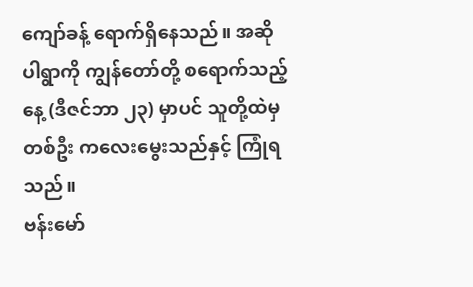ကျော်ခန့် ရောက်ရှိနေသည်။ အဆိုပါရွာကို ကျွန်တော်တို့ စရောက်သည့်နေ့ (ဒီဇင်ဘာ ၂၃) မှာပင် သူတို့ထဲမှတစ်ဦး ကလေးမွေးသည်နှင့် ကြုံရသည်။
ဗန်းမော်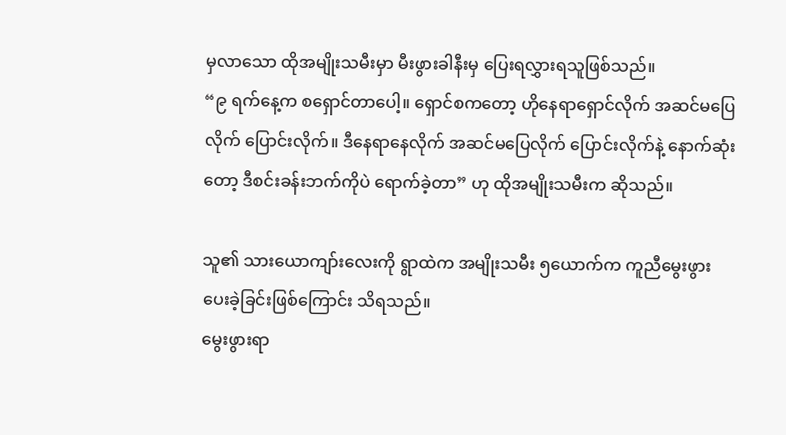မှလာသော ထိုအမျိုးသမီးမှာ မီးဖွားခါနီးမှ ပြေးရလွှားရသူဖြစ်သည်။
“၉ ရက်နေ့က စရှောင်တာပေါ့။ ရှောင်စကတော့ ဟိုနေရာရှောင်လိုက် အဆင်မပြေလိုက် ပြောင်းလိုက်။ ဒီနေရာနေလိုက် အဆင်မပြေလိုက် ပြောင်းလိုက်နဲ့ နောက်ဆုံးတော့ ဒီစင်းခန်းဘက်ကိုပဲ ရောက်ခဲ့တာ” ဟု ထိုအမျိုးသမီးက ဆိုသည်။

သူ၏ သားယောကျာ်းလေးကို ရွာထဲက အမျိုးသမီး ၅ယောက်က ကူညီမွေးဖွားပေးခဲ့ခြင်းဖြစ်ကြောင်း သိရသည်။
မွေးဖွားရာ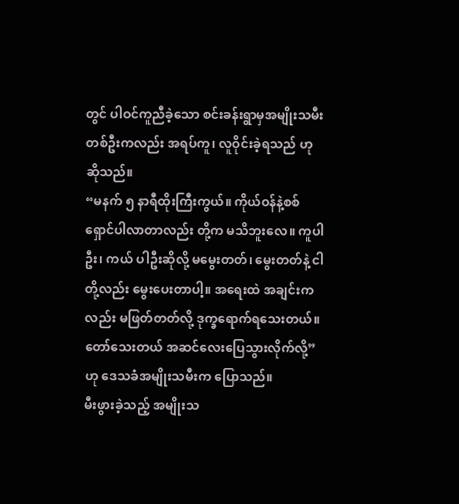တွင် ပါဝင်ကူညီခဲ့သော စင်းခန်းရွာမှအမျိုးသမီးတစ်ဦးကလည်း အရပ်ကူ၊ လူဝိုင်းခဲ့ရသည် ဟု ဆိုသည်။
“မနက် ၅ နာရီထိုးကြီးကွယ်။ ကိုယ်ဝန်နဲ့စစ်ရှောင်ပါလာတာလည်း တို့က မသိဘူးလေ။ ကူပါဦး၊ ကယ် ပါဦးဆိုလို့ မမွေးတတ်၊ မွေးတတ်နဲ့ ငါတို့လည်း မွေးပေးတာပါ့။ အရေးထဲ အချင်းကလည်း မဖြတ်တတ်လို့ ဒုက္ခရောက်ရသေးတယ်။ တော်သေးတယ် အဆင်လေးပြေသွားလိုက်လို့” ဟု ဒေသခံအမျိုးသမီးက ပြောသည်။
မီးဖွားခဲ့သည့် အမျိုးသ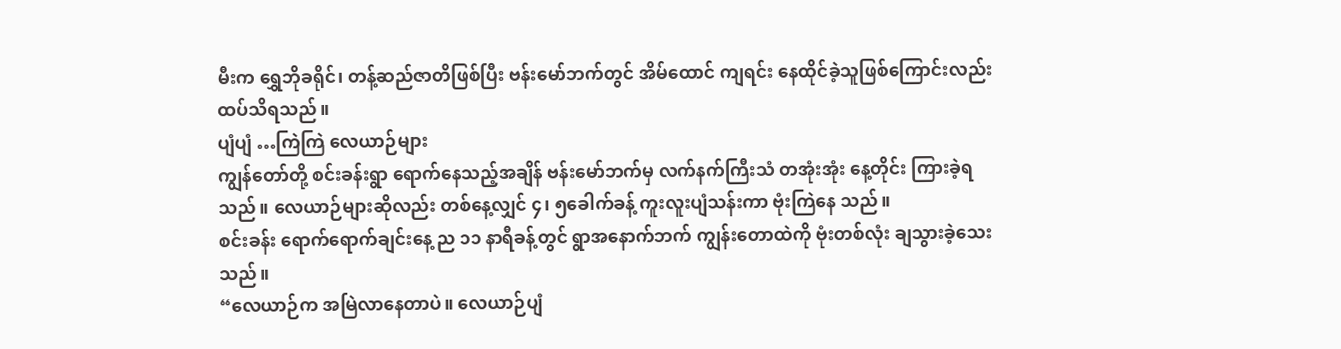မီးက ရွှေဘိုခရိုင်၊ တန့်ဆည်ဇာတိဖြစ်ပြီး ဗန်းမော်ဘက်တွင် အိမ်ထောင် ကျရင်း နေထိုင်ခဲ့သူဖြစ်ကြောင်းလည်း ထပ်သိရသည်။
ပျံပျံ …ကြဲကြဲ လေယာဉ်များ
ကျွန်တော်တို့ စင်းခန်းရွာ ရောက်နေသည့်အချိန် ဗန်းမော်ဘက်မှ လက်နက်ကြီးသံ တအုံးအုံး နေ့တိုင်း ကြားခဲ့ရသည်။ လေယာဉ်များဆိုလည်း တစ်နေ့လျှင် ၄၊ ၅ခေါက်ခန့် ကူးလူးပျံသန်းကာ ဗုံးကြဲနေ သည်။
စင်းခန်း ရောက်ရောက်ချင်းနေ့ ည ၁၁ နာရီခန့်တွင် ရွာအနောက်ဘက် ကျွန်းတောထဲကို ဗုံးတစ်လုံး ချသွားခဲ့သေးသည်။
“လေယာဉ်က အမြဲလာနေတာပဲ။ လေယာဉ်ပျံ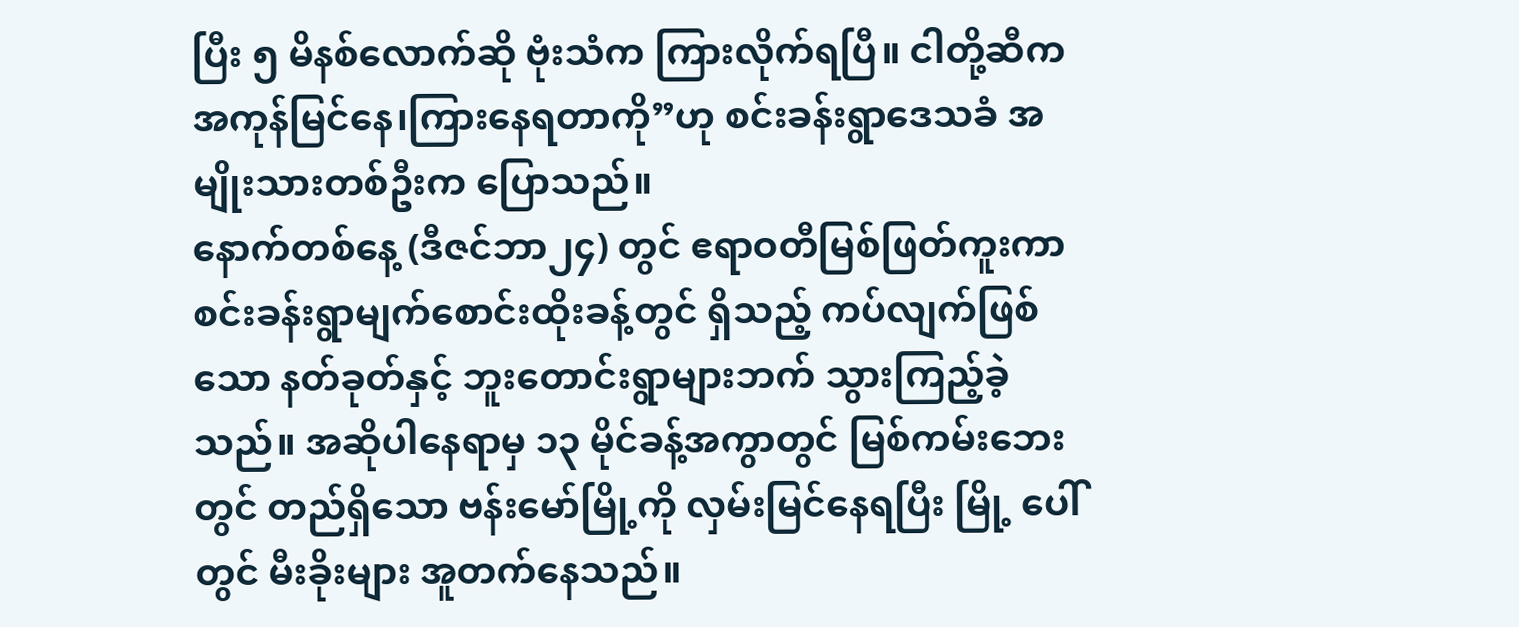ပြီး ၅ မိနစ်လောက်ဆို ဗုံးသံက ကြားလိုက်ရပြီ။ ငါတို့ဆီက အကုန်မြင်နေ၊ကြားနေရတာကို”ဟု စင်းခန်းရွာဒေသခံ အမျိုးသားတစ်ဦးက ပြောသည်။
နောက်တစ်နေ့ (ဒီဇင်ဘာ၂၄) တွင် ဧရာဝတီမြစ်ဖြတ်ကူးကာ စင်းခန်းရွာမျက်စောင်းထိုးခန့်တွင် ရှိသည့် ကပ်လျက်ဖြစ်သော နတ်ခုတ်နှင့် ဘူးတောင်းရွာများဘက် သွားကြည့်ခဲ့သည်။ အဆိုပါနေရာမှ ၁၃ မိုင်ခန့်အကွာတွင် မြစ်ကမ်းဘေးတွင် တည်ရှိသော ဗန်းမော်မြို့ကို လှမ်းမြင်နေရပြီး မြို့ ပေါ်တွင် မီးခိုးများ အူတက်နေသည်။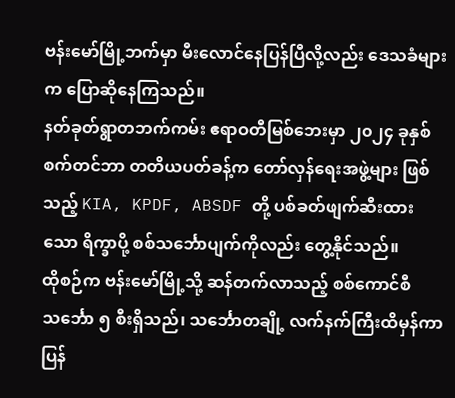ဗန်းမော်မြို့ဘက်မှာ မီးလောင်နေပြန်ပြီလို့လည်း ဒေသခံများက ပြောဆိုနေကြသည်။
နတ်ခုတ်ရွာတဘက်ကမ်း ဧရာဝတီမြစ်ဘေးမှာ ၂၀၂၄ ခုနှစ် စက်တင်ဘာ တတိယပတ်ခန့်က တော်လှန်ရေးအဖွဲ့များ ဖြစ်သည့် KIA, KPDF, ABSDF တို့ ပစ်ခတ်ဖျက်ဆီးထားသော ရိက္ခာပို့ စစ်သင်္ဘောပျက်ကိုလည်း တွေ့နိုင်သည်။
ထိုစဉ်က ဗန်းမော်မြို့သို့ ဆန်တက်လာသည့် စစ်ကောင်စီ သင်္ဘော ၅ စီးရှိသည်၊ သင်္ဘောတချို့ လက်နက်ကြီးထိမှန်ကာ ပြန်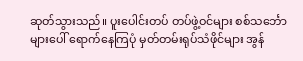ဆုတ်သွားသည်။ ပူးပေါင်းတပ် တပ်ဖွဲ့ဝင်များ စစ်သင်္ဘောများပေါ် ရောက်နေကြပုံ မှတ်တမ်းရုပ်သံဖိုင်များ အွန်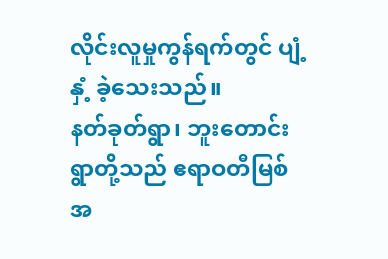လိုင်းလူမှုကွန်ရက်တွင် ပျံ့နှံ့ ခဲ့သေးသည်။
နတ်ခုတ်ရွာ၊ ဘူးတောင်းရွာတို့သည် ဧရာဝတီမြစ်အ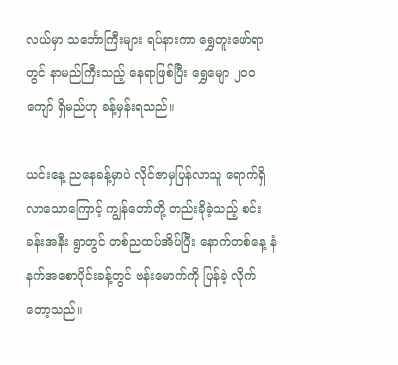လယ်မှာ သင်္ဘောကြီးများ ရပ်နားကာ ရွှေတူးဖော်ရာတွင် နာမည်ကြီးသည့် နေရာဖြစ်ပြီး ရွှေမျော ၂၀၀ ကျော် ရှိမည်ဟု ခန့်မှန်းရသည်။

ယင်းနေ့ ညနေခန့်မှာပဲ လိုင်ဇာမှပြန်လာသူ ရောက်ရှိလာသောကြောင့် ကျွန်တော်တို့ တည်းခိုခဲ့သည့် စင်းခန်းအနီး ရွာတွင် တစ်ညထပ်အိပ်ပြီး နောက်တစ်နေ့ နံနက်အစောပိုင်းခန့်တွင် ဗန်းမောက်ကို ပြန်ခဲ့ လိုက်တော့သည်။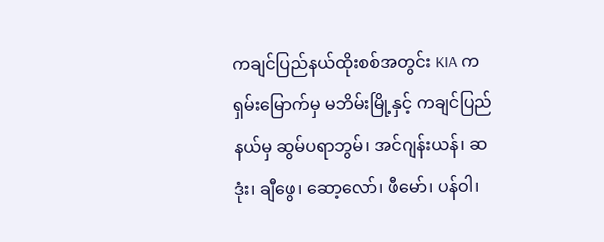ကချင်ပြည်နယ်ထိုးစစ်အတွင်း KIA က ရှမ်းမြောက်မှ မဘိမ်းမြို့နှင့် ကချင်ပြည်နယ်မှ ဆွမ်ပရာဘွမ်၊ အင်ဂျန်းယန်၊ ဆဒုံး၊ ချီဖွေ၊ ဆော့လော်၊ ဖီမော်၊ ပန်ဝါ၊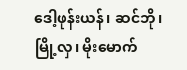ဒေါ့ဖုန်းယန်၊ ဆင်ဘို၊ မြို့လှ၊ မိုးမောက်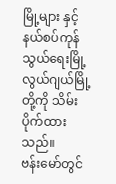မြို့များ နှင့် နယ်စပ်ကုန်သွယ်ရေးမြို့ လွယ်ဂျယ်မြို့တို့ကို သိမ်းပိုက်ထားသည်။
ဗန်းမော်တွင်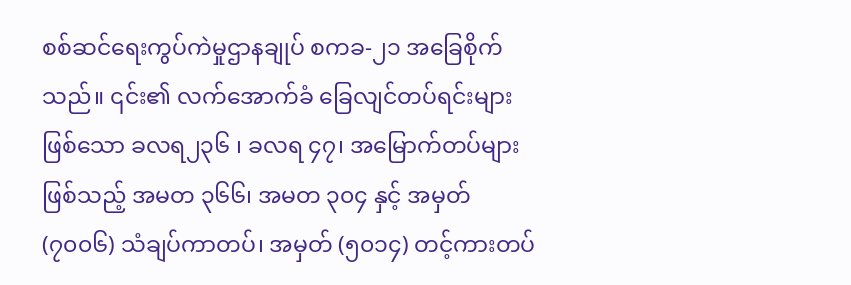စစ်ဆင်ရေးကွပ်ကဲမှုဌာနချုပ် စကခ-၂၁ အခြေစိုက်သည်။ ၎င်း၏ လက်အောက်ခံ ခြေလျင်တပ်ရင်းများ ဖြစ်သော ခလရ၂၃၆ ၊ ခလရ ၄၇၊ အမြောက်တပ်များဖြစ်သည့် အမတ ၃၆၆၊ အမတ ၃၀၄ နှင့် အမှတ် (၇၀၀၆) သံချပ်ကာတပ်၊ အမှတ် (၅၀၁၄) တင့်ကားတပ်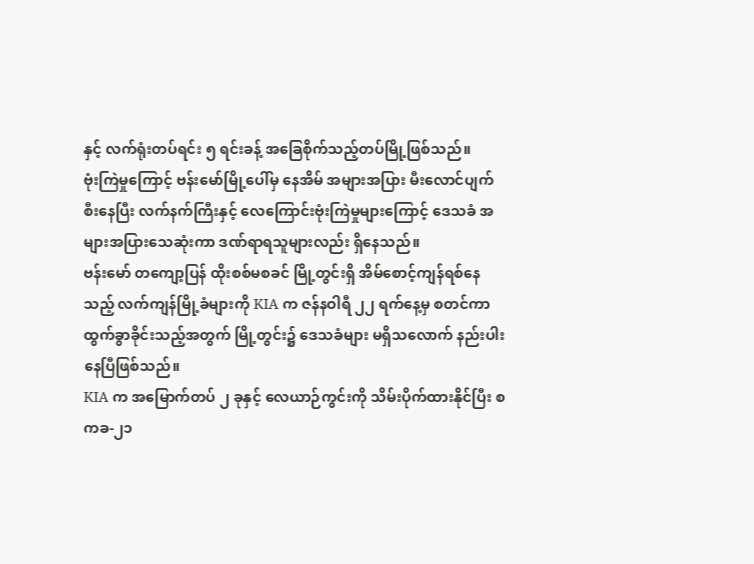နှင့် လက်ရုံးတပ်ရင်း ၅ ရင်းခန့် အခြေစိုက်သည့်တပ်မြို့ဖြစ်သည်။
ဗုံးကြဲမှုကြောင့် ဗန်းမော်မြို့ပေါ်မှ နေအိမ် အများအပြား မီးလောင်ပျက်စီးနေပြီး လက်နက်ကြီးနှင့် လေကြောင်းဗုံးကြဲမှုများကြောင့် ဒေသခံ အများအပြားသေဆုံးကာ ဒဏ်ရာရသူများလည်း ရှိနေသည်။
ဗန်းမော် တကျော့ပြန် ထိုးစစ်မစခင် မြို့တွင်းရှိ အိမ်စောင့်ကျန်ရစ်နေသည့် လက်ကျန်မြို့ခံများကို KIA က ဇန်နဝါရီ ၂၂ ရက်နေ့မှ စတင်ကာ ထွက်ခွာခိုင်းသည့်အတွက် မြို့တွင်း၌ ဒေသခံများ မရှိသလောက် နည်းပါးနေပြီဖြစ်သည်။
KIA က အမြောက်တပ် ၂ ခုနှင့် လေယာဉ်ကွင်းကို သိမ်းပိုက်ထားနိုင်ပြီး စကခ-၂၁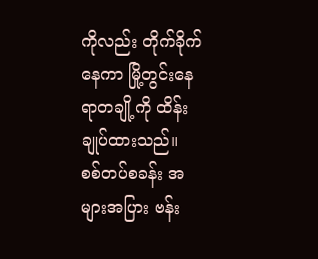ကိုလည်း တိုက်ခိုက် နေကာ မြို့တွင်းနေရာတချို့ကို ထိန်းချုပ်ထားသည်။
စစ်တပ်စခန်း အများအပြား ဗန်း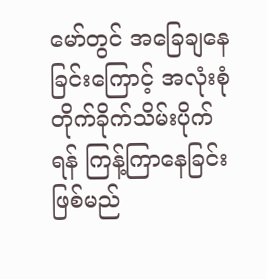မော်တွင် အခြေချနေခြင်းကြောင့် အလုံးစုံ တိုက်ခိုက်သိမ်းပိုက်ရန် ကြန့်ကြာနေခြင်းဖြစ်မည်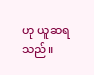ဟု ယူဆရသည်။